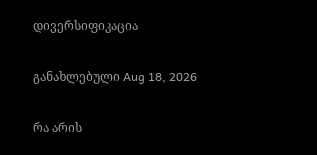დივერსიფიკაცია

განახლებული Aug 18, 2026

რა არის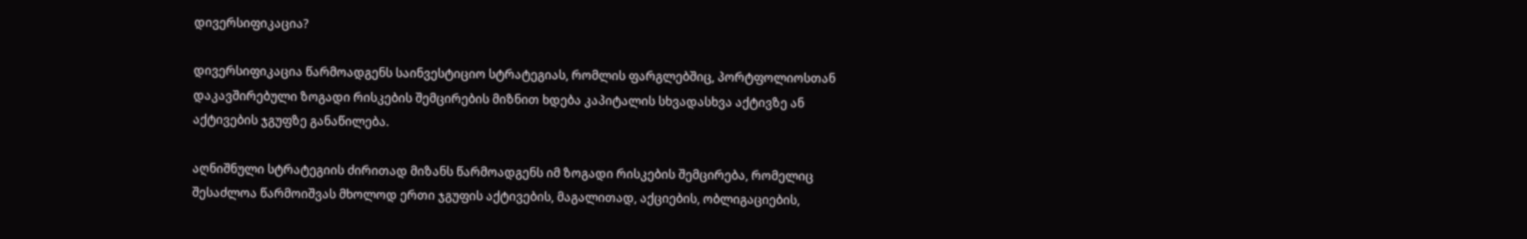დივერსიფიკაცია?

დივერსიფიკაცია წარმოადგენს საინვესტიციო სტრატეგიას, რომლის ფარგლებშიც, პორტფოლიოსთან დაკავშირებული ზოგადი რისკების შემცირების მიზნით ხდება კაპიტალის სხვადასხვა აქტივზე ან აქტივების ჯგუფზე განაწილება.

აღნიშნული სტრატეგიის ძირითად მიზანს წარმოადგენს იმ ზოგადი რისკების შემცირება, რომელიც შესაძლოა წარმოიშვას მხოლოდ ერთი ჯგუფის აქტივების, მაგალითად, აქციების, ობლიგაციების,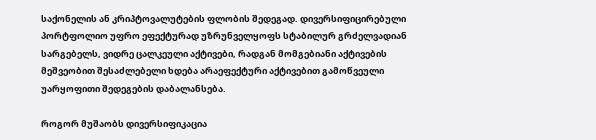საქონელის ან კრიპტოვალუტების ფლობის შედეგად. დივერსიფიცირებული პორტფოლიო უფრო ეფექტურად უზრუნველყოფს სტაბილურ გრძელვადიან სარგებელს, ვიდრე ცალკეული აქტივები, რადგან მომგებიანი აქტივების მეშვეობით შესაძლებელი ხდება არაეფექტური აქტივებით გამოწვეული უარყოფითი შედეგების დაბალანსება.

როგორ მუშაობს დივერსიფიკაცია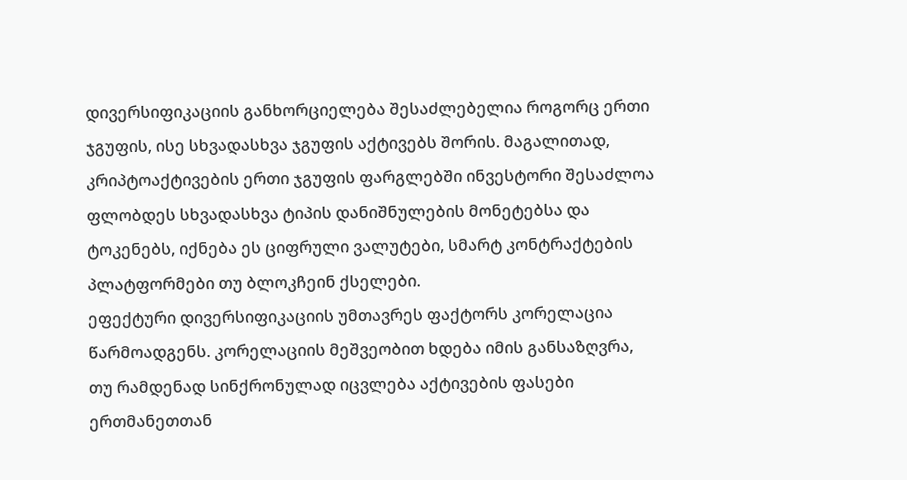დივერსიფიკაციის განხორციელება შესაძლებელია როგორც ერთი ჯგუფის, ისე სხვადასხვა ჯგუფის აქტივებს შორის. მაგალითად, კრიპტოაქტივების ერთი ჯგუფის ფარგლებში ინვესტორი შესაძლოა ფლობდეს სხვადასხვა ტიპის დანიშნულების მონეტებსა და ტოკენებს, იქნება ეს ციფრული ვალუტები, სმარტ კონტრაქტების პლატფორმები თუ ბლოკჩეინ ქსელები.
ეფექტური დივერსიფიკაციის უმთავრეს ფაქტორს კორელაცია წარმოადგენს. კორელაციის მეშვეობით ხდება იმის განსაზღვრა, თუ რამდენად სინქრონულად იცვლება აქტივების ფასები ერთმანეთთან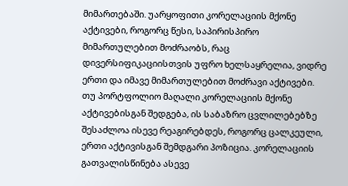მიმართებაში. უარყოფითი კორელაციის მქონე აქტივები, როგორც წესი, საპირისპირო მიმართულებით მოძრაობს, რაც დივერსიფიკაციისთვის უფრო ხელსაყრელია, ვიდრე ერთი და იმავე მიმართულებით მოძრავი აქტივები. თუ პორტფოლიო მაღალი კორელაციის მქონე აქტივებისგან შედგება, ის საბაზრო ცვლილებებზე შესაძლოა ისევე რეაგირებდეს, როგორც ცალკეული, ერთი აქტივისგან შემდგარი პოზიცია. კორელაციის გათვალისწინება ასევე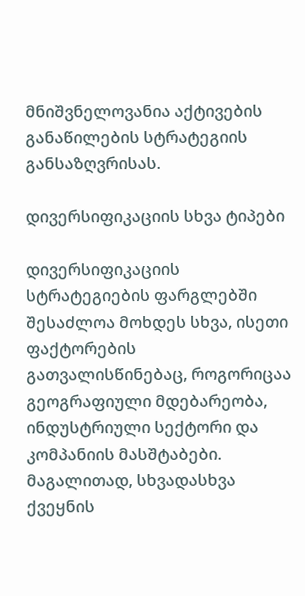მნიშვნელოვანია აქტივების განაწილების სტრატეგიის განსაზღვრისას.

დივერსიფიკაციის სხვა ტიპები

დივერსიფიკაციის სტრატეგიების ფარგლებში შესაძლოა მოხდეს სხვა, ისეთი ფაქტორების გათვალისწინებაც, როგორიცაა გეოგრაფიული მდებარეობა, ინდუსტრიული სექტორი და კომპანიის მასშტაბები. მაგალითად, სხვადასხვა ქვეყნის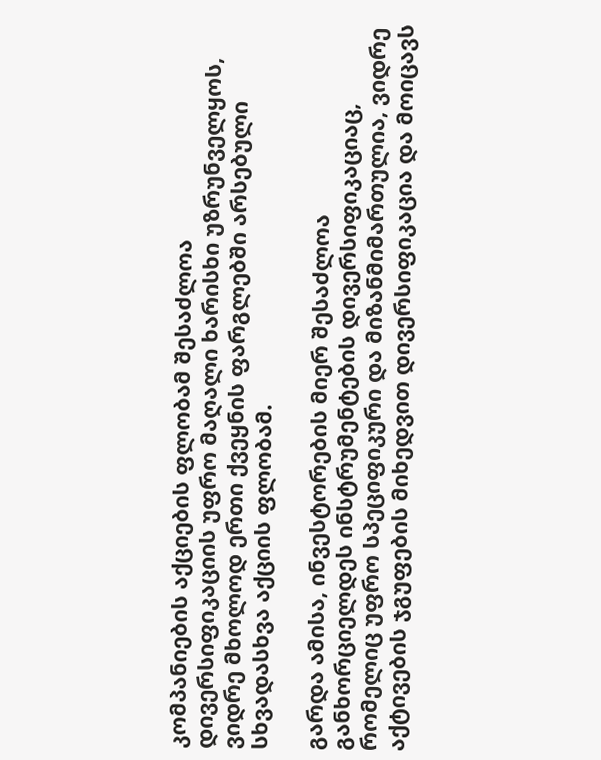კომპანიების აქციების ფლობამ შესაძლოა დივერსიფიკაციის უფრო მაღალი ხარისხი უზრუნველყოს, ვიდრე მხოლოდ ერთი ქვეყნის ფარგლებში არსებული სხვადასხვა აქციის ფლობამ.

გარდა ამისა, ინვესტორების მიერ შესაძლოა განხორციელდეს ინსტრუმენტების დივერსიფიკაციაც, რომელიც უფრო სპეციფიკური და მიზანმიმართულია, ვიდრე აქტივების ჯგუფების მიხედვით დივერსიფიკაცია და მოიცავს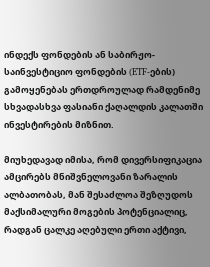ინდექს ფონდების ან საბირჟო-საინვესტიციო ფონდების (ETF-ების) გამოყენებას ერთდროულად რამდენიმე სხვადასხვა ფასიანი ქაღალდის კალათში ინვესტირების მიზნით.

მიუხედავად იმისა, რომ დივერსიფიკაცია ამცირებს მნიშვნელოვანი ზარალის ალბათობას, მან შესაძლოა შეზღუდოს მაქსიმალური მოგების პოტენციალიც, რადგან ცალკე აღებული ერთი აქტივი,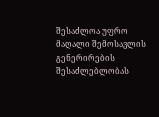შესაძლოა უფრო მაღალი შემოსავლის გენერირების შესაძლებლობას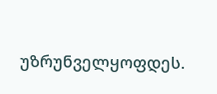უზრუნველყოფდეს.